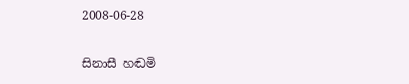2008-06-28

සිනාසී හඬමි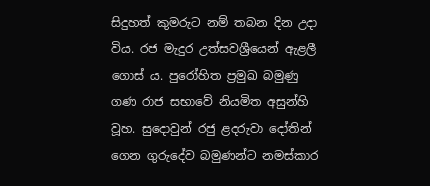සිදුහත් කුමරුට නම් තබන දින උදා විය. රජ මැදුර උත්සවශ්‍රීයෙන් ඇළලී ගොස් ය. පුරෝහිත ප්‍රමුඛ බමුණු ගණ රාජ සභාවේ නියමිත අසුන්හි වූහ. සුදොවුන් රජු ළදරුවා දෝතින් ගෙන ගුරුදේව බමුණන්ට නමස්කාර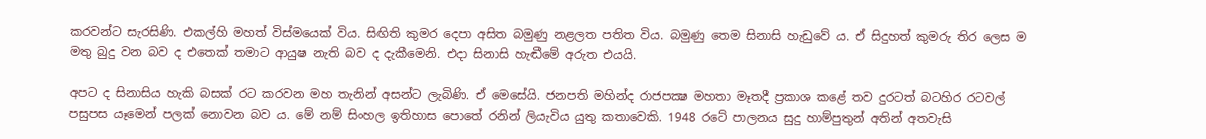කරවන්ට සැරසිණි. එකල්හි මහත් විස්මයෙක් විය. සිඟිති කුමර දෙපා අසිත බමුණු නළලත පතිත විය. බමුණු තෙම සිනාසි හැඩුවේ ය. ඒ සිදුහත් කුමරු තිර ලෙස ම මතු බුදු වන බව ද එතෙක් තමාට ආයුෂ නැති බව ද දැකීමෙනි. එදා සිනාසි හැඬීමේ අරුත එයයි.

අපට ද සිනාසිය හැකි බසක් රට කරවන මහ තැනින් අසන්ට ලැබිණි. ඒ මෙසේයි. ජනපති මහින්ද රාජපක්‍ෂ මහතා මෑතදී ප්‍රකාශ කළේ තව දුරටත් බටහිර රටවල් පසුපස යෑමෙන් පලක් නොවන බව ය. මේ නම් සිංහල ඉතිහාස පොතේ රනින් ලියැවිය යුතු කතාවෙකි. 1948 රටේ පාලනය සුදු හාම්පුතුන් අතින් අතවැසි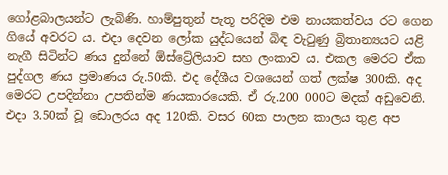ගෝළබාලයන්ට ලැබිණි. හාම්පුතුන් පැතූ පරිදිම එම නායකත්වය රට ගෙන ගියේ අවරට ය. එදා දෙවන ලෝක යුද්ධයෙන් බිඳ වැටුණු බ්‍රිතාන්‍යයට යළි නැගී සිටින්ට ණය දුන්නේ ඕස්ට්‍රේලියාව සහ ලංකාව ය. එකල මෙරට ඒක පුද්ගල ණය ප්‍රමාණය රු.50කි. එද දේශීය වශයෙන් ගත් ලක්ෂ 300කි. අද මෙරට උපදින්නා උපතින්ම ණයකාරයෙකි. ඒ රු.200 000ට මදක් අඩුවෙනි. එදා 3.50ක් වූ ඩොලරය අද 120කි. වසර 60ක පාලන කාලය තුළ අප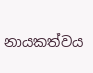නායකත්වය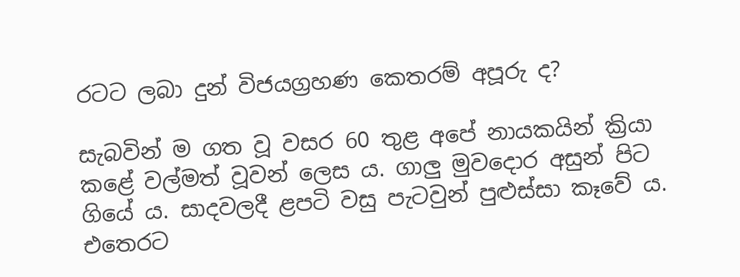රටට ලබා දුන් විජයග්‍රහණ කෙතරම් අපූරු ද?

සැබවින් ම ගත වූ වසර 60 තුළ අපේ නායකයින් ක්‍රියා කළේ වල්මත් වූවන් ලෙස ය. ගාලු මුවදොර අසුන් පිට ගියේ ය. සාදවලදී ළපටි වසු පැටවුන් පුළුස්සා කෑවේ ය. එතෙරට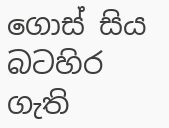ගොස් සිය බටහිර ගැති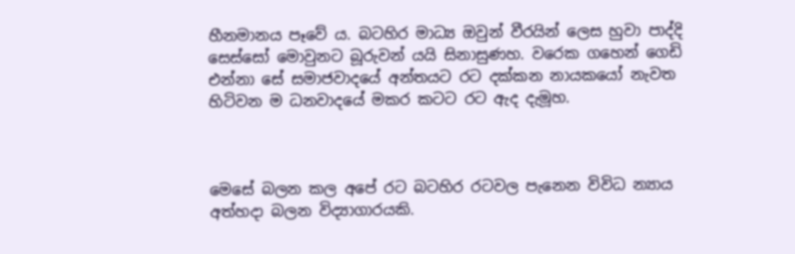හීනමානය පෑවේ ය. බටහිර මාධ්‍ය ඔවුන් වීරයින් ලෙස හුවා පාද්දි සෙස්සෝ මොවුනට බූරුවන් යයි සිනාසුණහ. වරෙක ගහෙන් ගෙඩි එන්නා සේ සමාජවාදයේ අන්තයට රට දක්කන නායකයෝ නැවත හිටිවන ම ධනවාදයේ මකර කටට රට ඇද දැමූහ.



මෙසේ බලන කල අපේ රට බටහිර රටවල පැනෙන විවිධ න්‍යාය අත්හදා බලන විද්‍යාගාරයකි.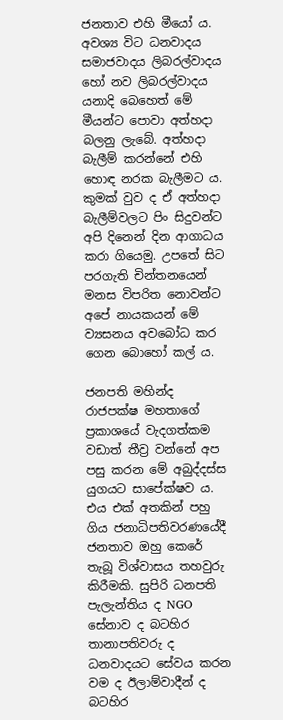ජනතාව එහි මීයෝ ය. අවශ්‍ය විට ධනවාදය සමාජවාදය ලිබරල්වාදය හෝ නව ලිබරල්වාදය යනාදි බෙහෙත් මේ මීයන්ට පොවා අත්හදා බලනු ලැබේ. අත්හදා බැලීම් කරන්නේ එහි හොඳ නරක බැලීමට ය. කුමක් වුව ද ඒ අත්හදා බැලීම්වලට පිං සිදුවන්ට අපි දිනෙන් දින ආගාධය කරා ගියෙමු. උපතේ සිට පරගැති චින්තනයෙන් මනස විපරිත නොවන්ට අපේ නායකයන් මේ ව්‍යසනය අවබෝධ කර ගෙන බොහෝ කල් ය.

ජනපති මහින්ද රාජපක්ෂ මහතාගේ ප්‍රකාශයේ වැදගත්කම වඩාත් තීව්‍ර වන්නේ අප පසු කරන මේ අබුද්දස්ස යුගයට සාපේක්ෂව ය. එය එක් අතකින් පහු ගිය ජනාධිපතිවරණයේදී ජනතාව ඔහු කෙරේ තැබූ විශ්වාසය තහවුරු කිරීමකි. සුපිරි ධනපති පැලැන්තිය ද NGO සේනාව ද බටහිර තානාපතිවරු ද ධනවාදයට සේවය කරන වම ද ඊලාම්වාදීන් ද බටහිර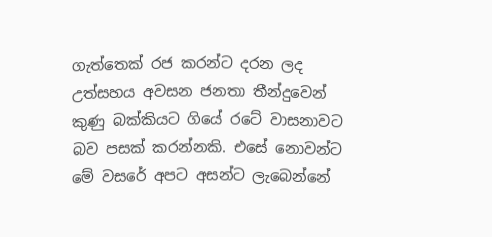ගැත්තෙක් රජ කරන්ට දරන ලද උත්සහය අවසන ජනතා තීන්දුවෙන් කුණු බක්කියට ගියේ රටේ වාසනාවට බව පසක් කරන්නකි. එසේ නොවන්ට මේ වසරේ අපට අසන්ට ලැබෙන්නේ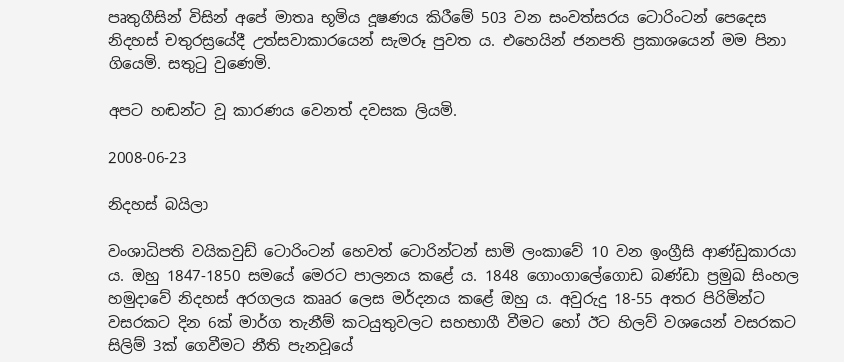පෘතුගීසින් විසින් අපේ මාතෘ භූමිය දූෂණය කිරීමේ 503 වන සංවත්සරය ටොරිංටන් පෙදෙස නිදහස් චතුරස්‍රයේදී උත්සවාකාරයෙන් සැමරූ පුවත ය. එහෙයින් ජනපති ප්‍රකාශයෙන් මම පිනා ගියෙමි. සතුටු වුණෙමි.

අපට හඬන්ට වූ කාරණය වෙනත් දවසක ලියමි.

2008-06-23

නිදහස් බයිලා

වංශාධිපති වයිකවුඩ් ටොරිංටන් හෙවත් ටොරින්ටන් සාමි ලංකාවේ 10 වන ඉංග්‍රීසි ආණ්ඩුකාරයා ය. ඔහු 1847-1850 සමයේ මෙරට පාලනය කළේ ය. 1848 ගොංගාලේගොඩ බණ්ඩා ප්‍රමුඛ සිංහල හමුදාවේ නිදහස් අරගලය කෲර ලෙස මර්දනය කළේ ඔහු ය. අවුරුදු 18-55 අතර පිරිමින්ට වසරකට දින 6ක් මාර්ග තැනීම් කටයුතුවලට සහභාගී වීමට හෝ ඊට හිලව් වශයෙන් වසරකට සිලිම් 3ක් ගෙවීමට නීති පැනවූයේ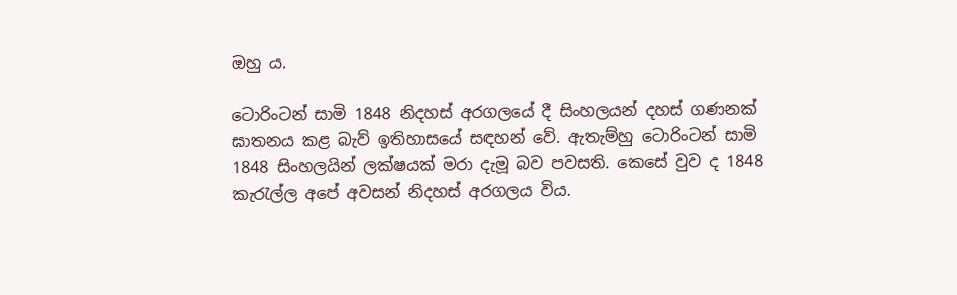ඔහු ය.

ටොරිංටන් සාමි 1848 නිදහස් අරගලයේ දී සිංහලයන් දහස් ගණනක් ඝාතනය කළ බැව් ඉතිහාසයේ සඳහන් වේ. ඇතැම්හු ටොරිංටන් සාමි 1848 සිංහලයින් ලක්ෂයක් මරා දැමූ බව පවසති. කෙසේ වුව ද 1848 කැරැල්ල අපේ අවසන් නිදහස් අරගලය විය.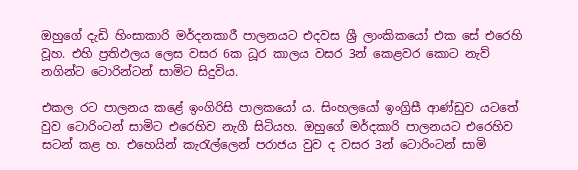ඔහුගේ දැඩි හිංසාකාරි මර්දනකාරී පාලනයට එදවස ශ්‍රී ලාංකිකයෝ එක සේ එරෙහි වූහ. එහි ප්‍රතිඵලය ලෙස වසර 6ක ධූර කාලය වසර 3න් කෙළවර කොට නැව් නගින්ට ටොරින්ටන් සාමිට සිදුවිය.

එකල රට පාලනය කළේ ඉංගිරිසි පාලකයෝ ය. සිංහලයෝ ඉංග්‍රිසී ආණ්ඩුව යටතේ වුව ටොරිංටන් සාමිට එරෙහිව නැගී සිටියහ. ඔහුගේ මර්දකාරි පාලනයට එරෙහිව සටන් කළ හ. එහෙයින් කැරැල්ලෙන් පරාජය වුව ද වසර 3න් ටොරිංටන් සාමි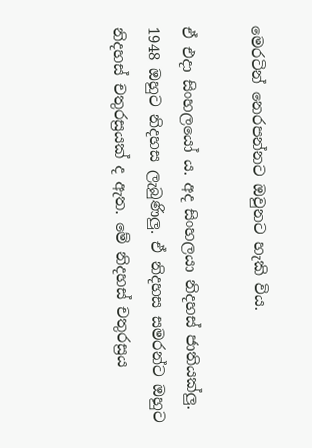මෙරටින් නෙරපන්නට ඔවුනට හැකි විය.

ඒ එදා සිංහලයෝ ය. අද සිංහලයා නිදහස් ජාතියක්ලු. 1948 ඔහුට නිදහස ලැබුණිලු. ඒ නිදහස සමරන්ට ඔහුට නිදහස් චතුරස්‍රයක් ද ඇත. මේ නිදහස් චතුරස්‍රය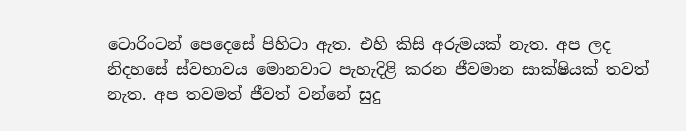ටොරිංටන් පෙදෙසේ පිහිටා ඇත. එහි කිසි අරුමයක් නැත. අප ලද නිදහසේ ස්වභාවය මොනවාට පැහැදිළි කරන ජීවමාන සාක්ෂියක් තවත් නැත. අප තවමත් ජීවත් වන්නේ සුදු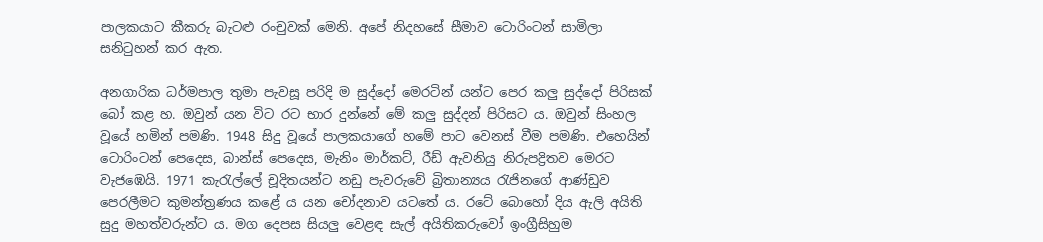පාලකයාට කීකරු බැටළු රංචුවක් මෙනි. අපේ නිදහසේ සීමාව ටොරිංටන් සාමිලා සනිටුහන් කර ඇත.

අනගාරික ධර්මපාල තුමා පැවසූ පරිදි ම සුද්දෝ මෙරටින් යන්ට පෙර කලු සුද්දෝ පිරිසක් බෝ කළ හ. ඔවුන් යන විට රට භාර දුන්නේ මේ කලු සුද්දන් පිරිසට ය. ඔවුන් සිංහල වූයේ හමින් පමණි. 1948 සිදු වූයේ පාලකයාගේ හමේ පාට වෙනස් වීම පමණි. එහෙයින් ටොරිංටන් පෙදෙස, බාන්ස් පෙදෙස, මැනිං මාර්කට්, රීඩ් ඇවනියු නිරුපද්‍රිතව මෙරට වැජඹෙයි. 1971 කැරැල්ලේ චූදිතයන්ට නඩු පැවරුවේ බ්‍රිතාන්‍යය රැජිනගේ ආණ්ඩුව පෙරලීමට කුමන්ත්‍රණය කළේ ය යන චෝදනාව යටතේ ය. රටේ බොහෝ දිය ඇලි අයිති සුදු මහත්වරුන්ට ය. මග දෙපස සියලු වෙළඳ සැල් අයිතිකරුවෝ ඉංග්‍රීසිහුම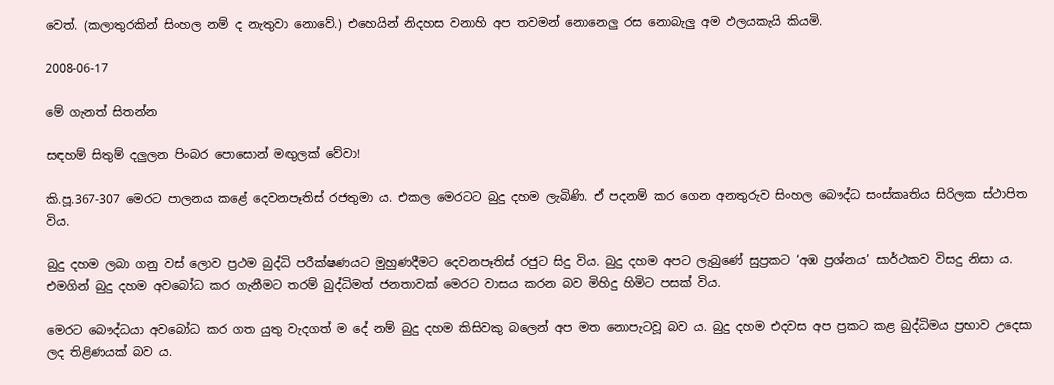වෙත්. (කලාතුරකින් සිංහල නම් ද නැතුවා නොවේ.) එහෙයින් නිදහස වනාහි අප තවමන් නොනෙලු රස නොබැලු අම ඵලයකැයි කියමි.

2008-06-17

මේ ගැනත් සිතන්න

සඳහම් සිතුම් දලුලන පිංබර පොසොන් මඟුලක් වේවා!

කි.පූ.367-307 මෙරට පාලනය කළේ දෙවනපෑතිස් රජතුමා ය. එකල මෙරටට බුදු දහම ලැබිණි. ඒ පදනම් කර ගෙන ‍අනතුරුව සිංහල බෞද්ධ සංස්කෘතිය සිරිලක ස්ථාපිත විය.

බුදු දහම ලබා ගනු වස් ලොව ප්‍රථම බුද්ධි පරීක්ෂණයට මුහුණදීමට දෙවනපෑතිස් රජුට සිදු විය. බුදු දහම අපට ලැබුණේ සුප්‍රකට ‘අඹ ප්‍රශ්නය’ සාර්ථකව විසදු නිසා ය. එමගින් බුදු දහම අවබෝධ කර ගැනීමට තරම් බුද්ධිමත් ජනතාවක් මෙරට වාසය කරන බව මිහිදු හිමිට පසක් විය.

මෙරට බෞද්ධයා අවබෝධ කර ගත යුතු වැදගත් ම දේ නම් බුදු දහම කිසිවකු බලෙන් අප මත නොපැටවූ බව ය. බුදු දහම එදවස අප ප්‍රකට කළ බුද්ධිමය ප්‍රභාව උදෙසා ලද තිළිණයක් බව ය.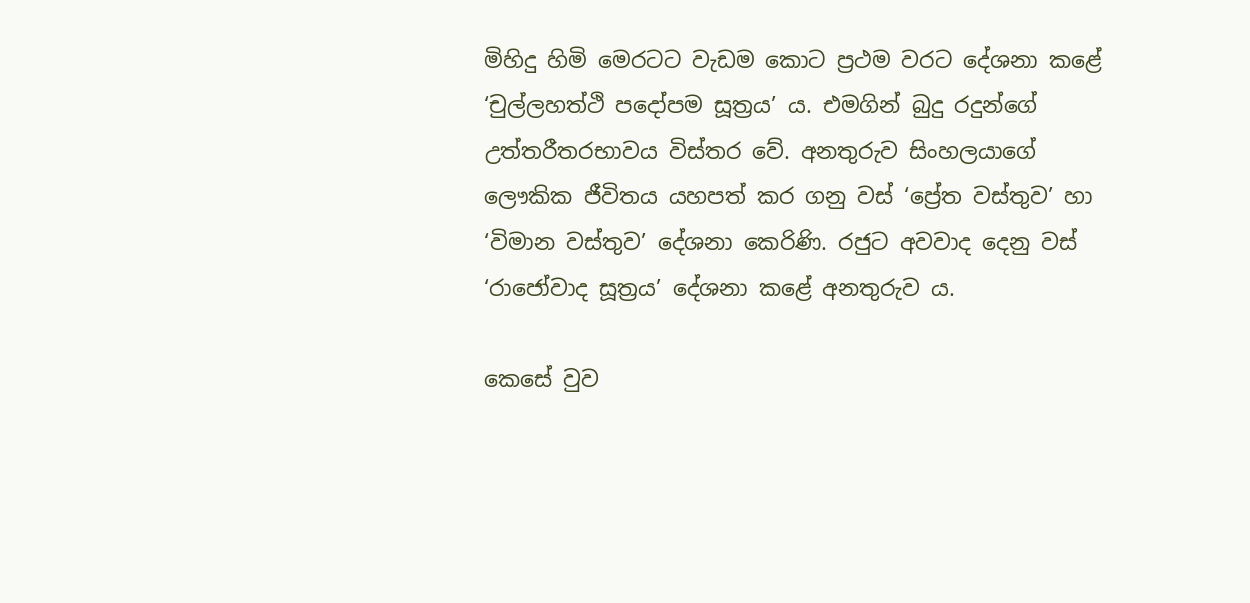මිහිදු හිමි මෙරටට වැඩම කොට ප්‍රථම වරට දේශනා කළේ ‘චුල්ලහත්ථි පදෝපම සූත්‍රය’ ය. එමගින් බුදු රදුන්ගේ උත්තරීතරභාවය විස්තර වේ. අනතුරුව ‍සිංහලයාගේ ලෞකික ජීවිතය යහපත් කර ගනු වස් ‘ප්‍රේත වස්තුව’ හා ‘විමාන වස්තුව’ දේශනා කෙරිණි. රජුට අවවාද දෙනු වස් ‘රාජෝවාද සූත්‍රය’ දේශනා කළේ අනතුරුව ය.

කෙසේ වුව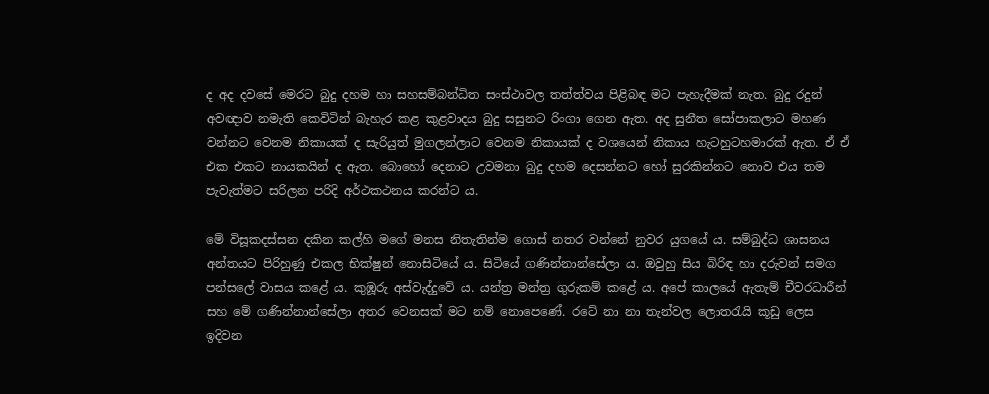ද අද දවසේ මෙරට බුදු දහම හා සහසම්බන්ධිත සංස්ථාවල තත්ත්වය පිළිබඳ මට පැහැදීමක් නැත. බුදු රදුන් අවඥාව නමැති කෙවිටින් බැහැර කළ කුළවාදය බුදු සසුනට රිංගා ගෙන ඇත. අද සුනීත සෝපාකලාට මහණ වන්නට වෙනම නිකායක් ද සැරියුත් මුගලන්ලාට වෙනම නිකායක් ද වශයෙන් නිකාය හැටහුටහමාරක් ඇත. ඒ ඒ එක එකට නායකයින් ද ඇත. බොහෝ දෙනාට උවමනා බුදු දහම දෙසන්නට හෝ සුරකින්නට නොව එය තම පැවැත්මට සරිලන පරිදි අර්ථකථනය කරන්ට ය.

මේ විසූකදස්සන දකින කල්හි මගේ මනස නිතැතින්ම ගොස් නතර වන්නේ නුවර යුගයේ ය. සම්බුද්ධ ශාසනය අන්තයට පිරිහුණු එකල භික්ෂුන් නොසිටියේ ය. සිටියේ ගණින්නාන්සේලා ය. ඔවුහු සිය බිරිඳ හා දරුවන් සමග පන්සලේ වාසය කළේ ය. කුඹූරු අස්වැද්දුවේ ය. යන්ත්‍ර මන්ත්‍ර ගුරුකම් කළේ ය. අපේ කාලයේ ඇතැම් චීවරධාරීන් සහ මේ ගණින්නාන්සේලා අතර වෙනසක් මට නම් නොපෙණේ. රටේ නා නා තැන්වල ලොතරැයි කූඩු ලෙස ඉදිවන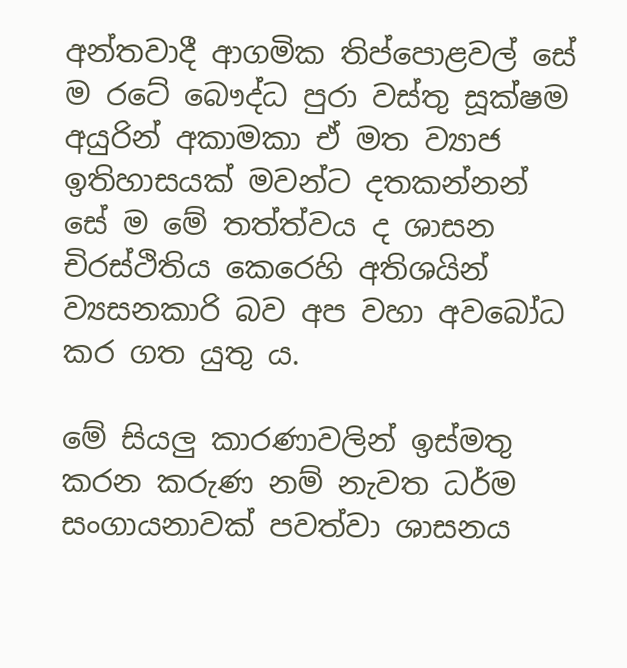අන්තවාදී ආගමික තිප්පොළවල් සේ ම රටේ බෞද්ධ පුරා වස්තු සූක්ෂම අයුරින් අකාමකා ඒ මත ව්‍යාජ ඉතිහාසයක් මවන්ට දතකන්නන් සේ ම මේ තත්ත්වය ද ශාසන චිරස්ථිතිය කෙරෙහි අතිශයින් ව්‍යසනකාරි බව අප වහා අවබෝධ කර ගත යුතු ය.

මේ සියලු කාරණාවලින් ඉස්මතු කරන කරුණ නම් නැවත ධර්ම සංගායනාවක් පවත්වා ශාසනය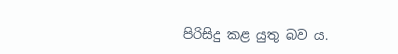පිරිසිදු කළ යුතු බව ය.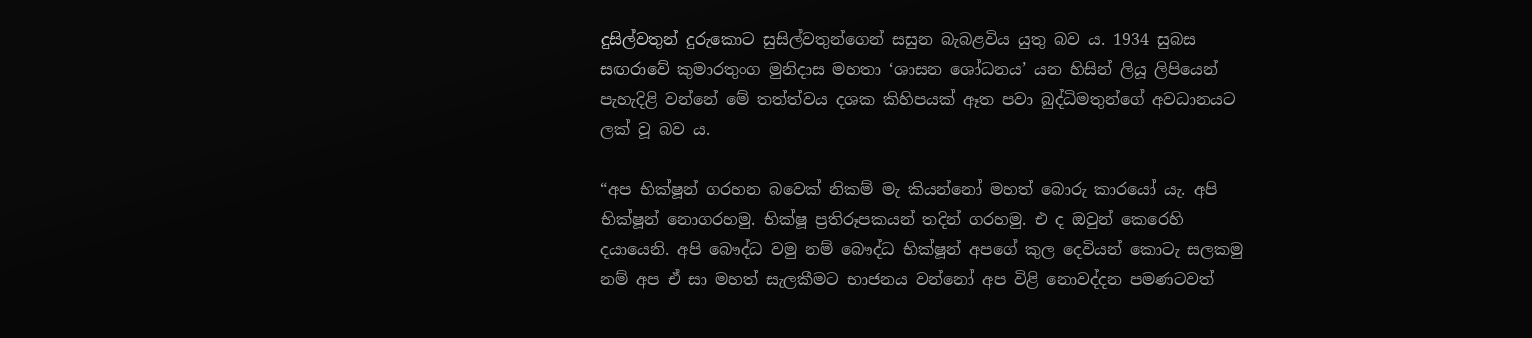දුසිල්වතුන් දුරුකොට සුසිල්වතුන්ගෙන් සසුන බැබළවිය යුතු බව ය. 1934 සුබස සඟරාවේ කුමාරතුංග මුනිදාස මහතා ‘ශාසන ශෝධනය’ යන හිසින් ලියූ ලිපියෙන් පැහැදිළි වන්නේ මේ තත්ත්වය දශක කිහිපයක් ඈත පවා බුද්ධිමතුන්ගේ අවධානයට ලක් වූ බව ය.

“අප භික්ෂූන් ගරහන බවෙක් නිකම් මැ කියන්නෝ මහත් බොරු කාරයෝ යැ. අපි භික්ෂූන් නොගරහමු. භික්ෂූ ප්‍රතිරූපකයන් තදින් ගරහමු. එ ද ඔවුන් කෙරෙහි දයායෙනි. අපි බෞද්ධ වමු නම් බෞද්ධ භික්ෂූන් අපගේ කුල දෙවියන් කොටැ සලකමු නම් අප ඒ සා මහත් සැලකීමට භාජනය වන්නෝ අප විළි නොවද්දන පමණටවත්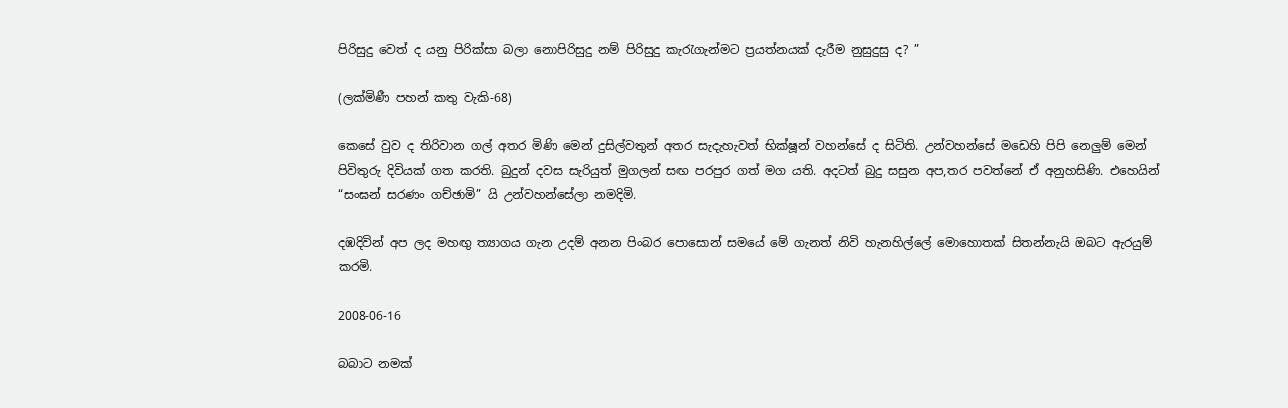පිරිසුදු වෙත් ද යනු පිරික්සා බලා නොපිරිසුදු නම් පිරිසුදු කැරැගැන්මට ප්‍රයත්නයක් දැරීම නුසුදුසු ද? ”

(ලක්මිණී පහන් කතු වැකි-68)

කෙසේ වුව ද තිරිවාන ගල් අතර මිණි මෙන් දුසිල්වතුන් අතර සැදැහැවත් භික්ෂූන් වහන්සේ ද සිටිති. උන්වහන්සේ මඩෙහි පිපි නෙලුම් මෙන් පිවිතුරු දිවියක් ගත කරති. බුදුන් දවස සැරියුත් මුගලන් සඟ පරපුර ගත් මග යති. අදටත් බුදු සසුන අප,තර පවත්නේ ඒ අනුහසිණි. එහෙයින් “සංඝන් සරණං ගච්ඡාමි” යි උන්වහන්සේලා නමදිමි.

දඹදිවින් අප ලද මහඟු ත්‍යාගය ගැන උදම් අනන පිංබර පොසොන් සමයේ මේ ගැනත් නිවි හැනහිල්ලේ මොහොතක් සිතන්නැයි ඔබට ඇරයුම් කරමි.

2008-06-16

බබාට නමක්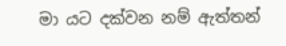මා යට දක්වන නම් ඇත්තන්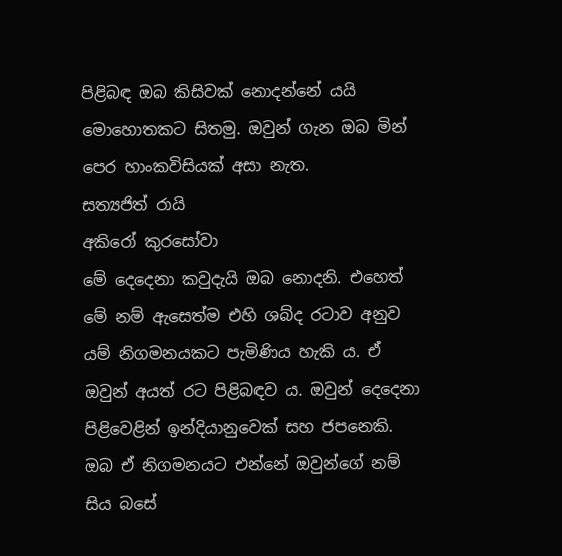පිළිබඳ ඔබ කිසිවක් නොදන්නේ යයි මොහොතකට සිතමු. ඔවුන් ගැන ඔබ මින් පෙර හාංකවිසියක් අසා නැත.
සත්‍යජිත් රායි
අකිරෝ කුරසෝවා
මේ දෙදෙනා කවුදැයි ඔබ නොදනි. එහෙත් මේ නම් ඇසෙත්ම එහි ශබ්ද රටාව අනුව යම් නිගමනයකට පැමිණිය හැකි ය. ඒ ඔවුන් අයත් රට පිළිබඳව ය. ඔවුන් දෙදෙනා පිළිවෙළින් ඉන්දියානුවෙක් සහ ජපනෙකි. ඔබ ඒ නිගමනයට එන්නේ ඔවුන්ගේ නම් සිය බසේ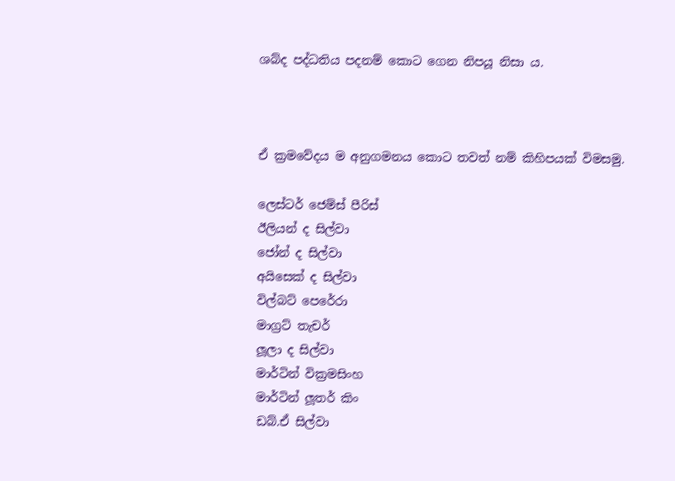ශබ්ද පද්ධතිය පදනම් කොට ගෙන නිපයූ නිසා ය.



ඒ ක්‍රමවේදය ම අනුගමනය කොට තවත් නම් කිහිපයක් විමසමු.

ලෙස්ටර් ජෙම්ස් පීරිස්
ඊලියන් ද සිල්වා
ජෝන් ද සිල්වා
අයිසෙක් ද සිල්වා
විල්බට් පෙරේරා
මාග්‍රට් තැචර්
ලූලා ද සිල්වා
මාර්ටින් වික්‍රමසිංහ
මාර්ටින් ලූතර් කිං
ඩබ්.ඒ සිල්වා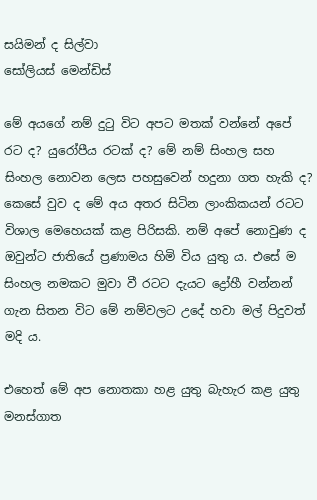සයිමන් ද සිල්වා
සෝලියස් මෙන්ඩිස්

මේ අයගේ නම් දුටු විට අපට මතක් වන්නේ අපේ රට ද? යුරෝපීය රටක් ද? මේ නම් සිංහල සහ සිංහල නොවන ලෙස පහසුවෙන් හදුනා ගත හැකි ද? කෙසේ වුව ද මේ අය අතර සිටින ලාංකිකයන් රටට විශාල මෙහෙයක් කළ පිරිසකි. නම් අපේ නොවුණ ද ඔවුන්ට ජාතියේ ප්‍රණාමය හිමි විය යුතු ය. එසේ ම සිංහල නමකට මුවා වී රටට දැයට ද්‍රෝහී වන්නන් ගැන සිතන විට මේ නම්වලට උදේ හවා මල් පිදුවත් මදි ය.

එහෙත් මේ අප නොතකා හළ යුතු බැහැර කළ යුතු මනස්ගාත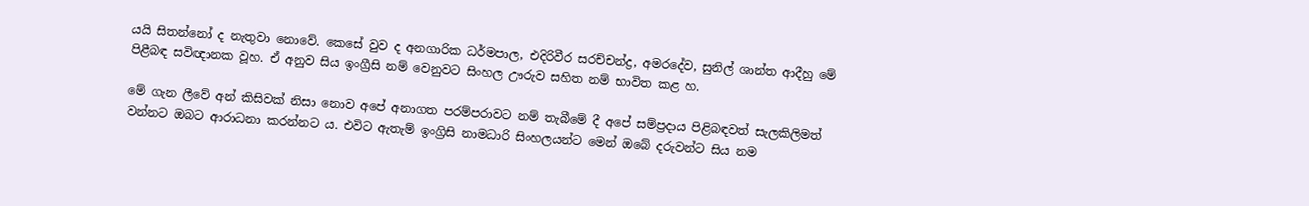යයි සිතන්නෝ ද නැතුවා නොවේ. කෙසේ වුව ද අනගාරික ධර්මපාල, එදිරිවීර සරච්චන්ද්‍ර, අමරදේව, සුනිල් ශාන්ත ආදීහු මේ පිළීබඳ සවිඥානක වූහ. ඒ අනුව සිය ඉංග්‍රීසි නම් වෙනුවට සිංහල ඌරුව සහිත නම් භාවිත කළ හ.

මේ ගැන ලීවේ අන් කිසිවක් නිසා නොව අපේ අනාගත පරම්පරාවට නම් තැබීමේ දී අපේ සම්ප්‍රදාය පිළිබඳවත් සැලකිලිමත් වන්නට ඔබට ආරාධනා කරන්නට ය. එවිට ඇතැම් ඉංග්‍රිසි නාමධාරි සිංහලයන්ට මෙන් ඔබේ දරුවන්ට සිය නම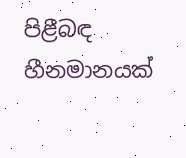පිළීබඳ හීනමානයක්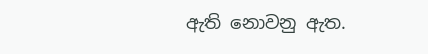ඇති නොවනු ඇත.